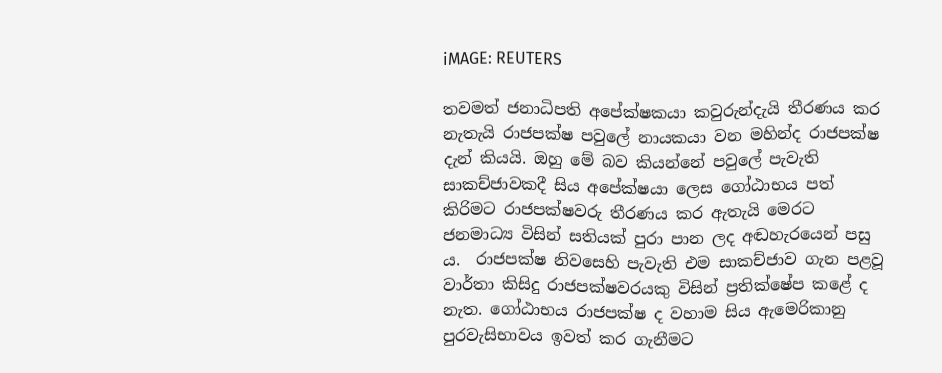iMAGE: REUTERS

තවමත් ජනාධිපති අපේක්ෂකයා කවුරුන්දැයි තීරණය කර නැතැයි රාජපක්ෂ පවුලේ නායකයා වන මහින්ද රාජපක්ෂ දැන් කියයි. ඔහු මේ බව කියන්නේ පවුලේ පැවැති සාකච්ජාවකදී සිය අපේක්ෂයා ලෙස ගෝඨාභය පත් කිරිමට රාජපක්ෂවරු තීරණය කර ඇතැයි මෙරට ජනමාධ්‍ය විසින් සතියක් පුරා පාන ලද අඬහැරයෙන් පසු ය.  රාජපක්ෂ නිවසෙහි පැවැති එම සාකච්ජාව ගැන පළවූ වාර්තා කිසිදු රාජපක්ෂවරයකු විසින් ප්‍රතික්ෂේප කළේ ද නැත. ගෝඨාභය රාජපක්ෂ ද වහාම සිය ඇමෙරිකානු පුරවැසිභාවය ඉවත් කර ගැනීමට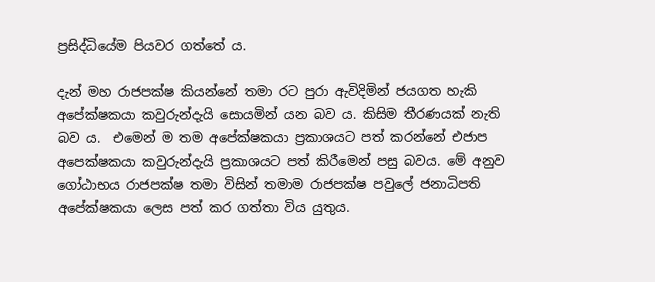ප්‍රසිද්ධියේම පියවර ගත්තේ ය.

දැන් මහ රාජපක්ෂ කියන්නේ තමා රට පුරා ඇවිදිමින් ජයගත හැකි අපේක්ෂකයා කවුරුන්දැයි සොයමින් යන බව ‌ය. කිසිම තීරණයක් නැති බව ය.  එමෙන් ම තම අපේක්ෂකයා ප්‍රකාශයට පත් කරන්නේ එජාප අපෙක්ෂකයා කවුරුන්දැයි ප්‍රකාශයට පත් කිරීමෙන් පසු බවය. මේ අනුව ගෝඨාභය රාජපක්ෂ තමා විසින් තමාම රාජපක්ෂ පවුලේ ජනාධිපති අපේක්ෂකයා ලෙස පත් කර ගත්තා විය යුතුය.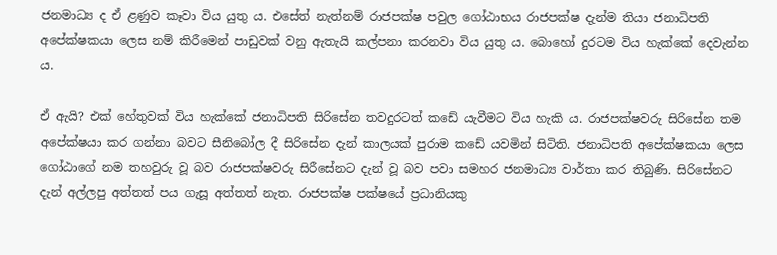ජනමාධ්‍ය ද ඒ ළණුව කෑවා විය යුතු ය. එසේත් නැත්නම් රාජපක්ෂ පවුල ගෝඨාභය රාජපක්ෂ දැන්ම තියා ජනාධිපති අපේක්ෂකයා ලෙස නම් කිරීමෙන් පාඩුවක් වනු ඇතැයි කල්පනා කරනවා විය යුතු ය. බොහෝ දුරටම විය හැක්කේ දෙවැන්න ය.

ඒ ඇයි? එක් හේතුවක් විය හැක්කේ ජනාධිපති සිරිසේන තවදුරටත් කඩේ යැවීමට විය හැකි ය. රාජපක්ෂවරු සිරිසේන තම අපේක්ෂයා කර ගන්නා බවට සීනිබෝල දී සිරිසේන දැන් කාලයක් පුරාම කඩේ යවමින් සිටිති. ජනාධිපති අපේක්ෂකයා ලෙස ගෝඨාගේ නම තහවුරු වූ බව රාජපක්ෂවරු සිරීසේනට දැන් වූ බව පවා සමහර ජනමාධ්‍ය වාර්තා කර තිබුණි. සිරිසේනට දැන් අල්ලපු අත්තත් පය ගැසූ අත්තත් නැත. රාජපක්ෂ පක්ෂයේ ප්‍රධානියකු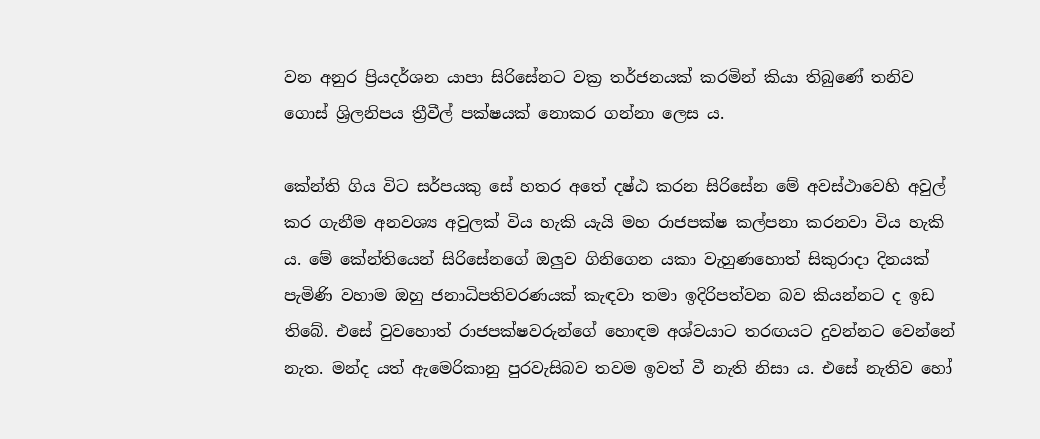වන අනුර ප්‍රියදර්ශන යාපා සිරිසේනට වක්‍ර තර්ජනයක් කරමින් කියා තිබුණේ තනිව ගොස් ශ්‍රිලනිපය ත්‍රීවීල් පක්ෂයක් නොකර ගන්නා ලෙස ය.

කේන්ති ගිය විට සර්පයකු සේ හතර අතේ දෂ්ඨ කරන සිරිසේන මේ අවස්ථාවෙහි අවුල් කර ගැනීම අනවශ්‍ය අවුලක් විය හැකි යැයි මහ රාජපක්ෂ කල්පනා කරනවා විය හැකි ය. මේ කේන්තියෙන් සිරිසේනගේ ඔලුව ගිනිගෙන යකා වැහුණහොත් සිකුරාදා දිනයක් පැමිණි වහාම ඔහු ජනාධිපතිවරණයක් කැඳවා තමා ඉදිරිපත්වන බව කියන්නට ද ඉඩ තිබේ. එසේ වුවහොත් රාජපක්ෂවරුන්ගේ හොඳම අශ්වයාට තරඟයට දුවන්නට වෙන්නේ නැත. මන්ද යත් ඇමෙරිකානු පුරවැසිබව තවම ඉවත් වී නැති නිසා ය. එසේ නැතිව හෝ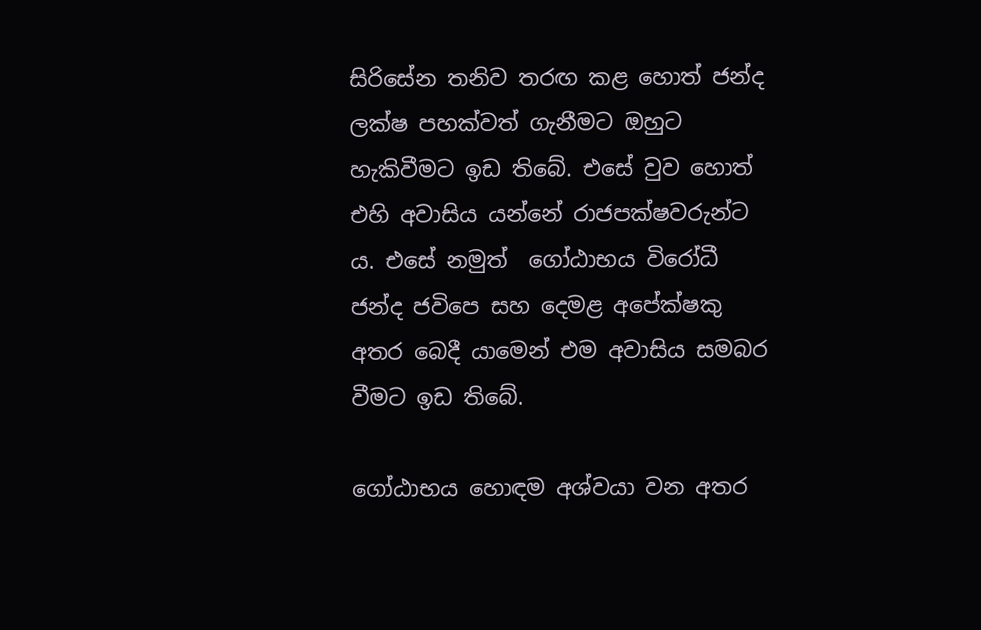සිරිසේන තනිව තරඟ කළ හොත් ජන්ද ලක්ෂ පහක්වත් ගැනීමට ඔහුට හැකිවීමට ඉඩ තිබේ. එසේ වුව හොත් එහි අවාසිය යන්නේ රාජපක්ෂවරුන්ට ය. එසේ නමුත්  ගෝඨාභය විරෝධී ජන්ද ජවිපෙ සහ දෙමළ අපේක්ෂකු අතර බෙදී යාමෙන් එම අවාසිය සමබර වීමට ඉඩ තිබේ.

ගෝඨාභය හොඳම අශ්වයා වන අතර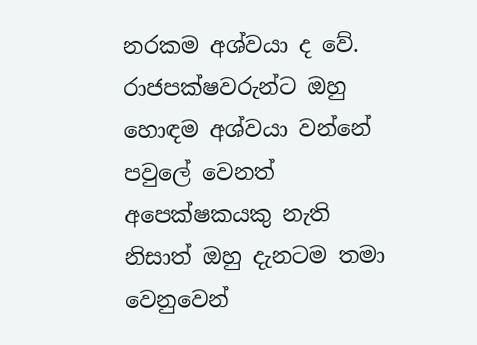නරකම අශ්වයා ද වේ. රාජපක්ෂවරුන්ට ඔහු හොඳම අශ්වයා වන්නේ පවුලේ වෙනත් අපෙක්ෂකයකු නැති නිසාත් ඔහු දැනටම තමා වෙනුවෙන්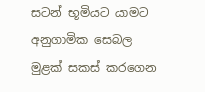සටන් භූමියට යාමට අනුගාමික සෙබල මුළක් සකස් කරගෙන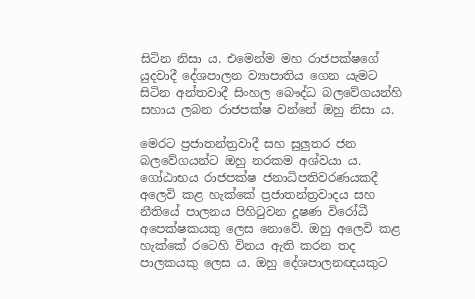සිටින නිසා ය. එමෙන්ම මහ රාජපක්ෂගේ යුදවාදී දේශපාලන ව්‍යාපාතිය ගෙන යැමට සිටින අන්තවාදී සිංහල බෞද්ධ බලවේගයන්හි සහාය ලබන රාජපක්ෂ වන්නේ ඔහු නිසා ය.

මෙරට ප්‍රජාතන්ත්‍රවාදී සහ සුලුතර ජන බලවේගයන්ට ඔහු නරකම අශ්වයා ය. ගෝඨාභය රාජපක්ෂ ජනාධිපතිවරණයකදී අලෙවි කළ හැක්කේ ප්‍රජාතන්ත්‍රවාදය සහ නීතියේ පාලනය පිහිටුවන දූෂණ විරෝධී අපෙක්ෂකයකු ලෙස නොවේ. ඔහු අලෙවි කළ හැක්කේ රටෙහි විනය ඇති කරන තද පාලකයකු ලෙස ය. ඔහු දේශපාලනඥයකුට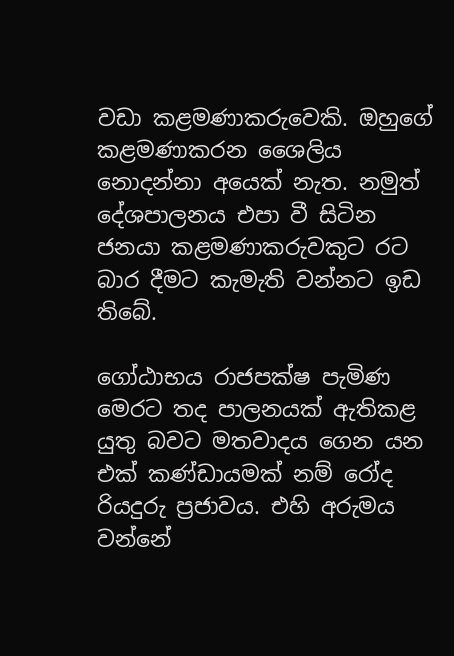වඩා කළමණාකරුවෙකි. ඔහුගේ කළමණාකරන ශෛලිය නොදන්නා අයෙක් නැත. නමුත් දේශපාලනය එප‌ා වී සිටින ජනයා කළමණාකරුවකුට රට බාර දීමට කැමැති වන්නට ඉඩ තිබේ.

ගෝඨාභය රාජපක්ෂ පැමිණ මෙරට තද පාලනයක් ඇතිකළ යුතු බවට මතවාදය ගෙන යන එක් කණ්ඩායමක් නම් රෝද රියදුරු ප්‍රජාවය. එහි අරුමය වන්නේ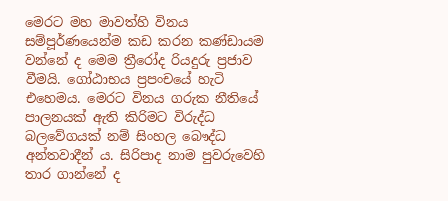මෙරට මහ මාවත්හි විනය සම්පූර්ණයෙන්ම කඩ කරන කණ්ඩායම වන්නේ ද මෙම ත්‍රීරෝද රියදුරු ප්‍රජාව වීමයි. ගෝඨාභය ප්‍රපංචයේ හැටි එහෙමය. මෙරට විනය ගරුක නීතියේ පාලනයක් ඇති කිරිමට විරුද්ධ බලවේගයක් නම් සිංහල බෞද්ධ අන්තවාදීන් ය. සිරිපාද නාම පුවරුවෙහි තාර ගාන්නේ ද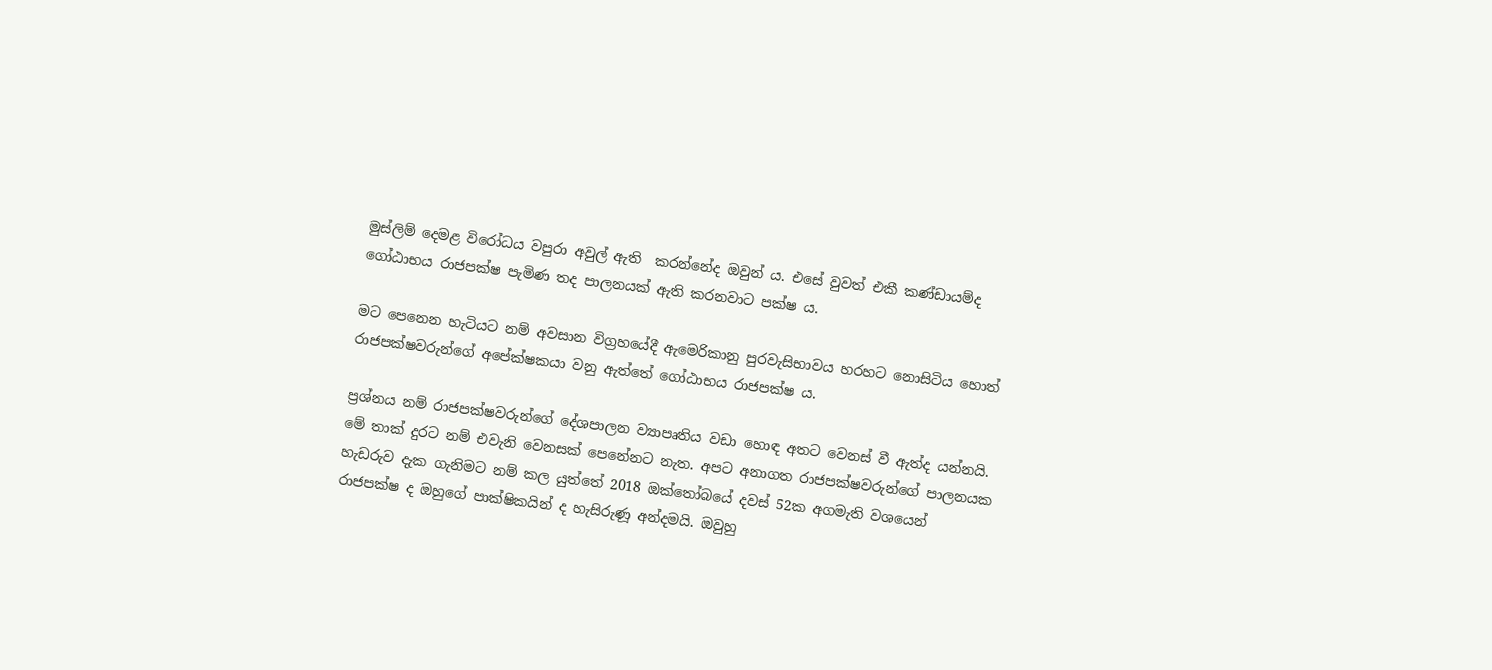මුස්ලිම් දෙමළ විරෝධය වපුරා අවුල් ඇති  කරන්නේද ඔවුන් ය. එසේ වුවත් එකී කණ්ඩායම්ද ගෝඨාභය රාජපක්ෂ පැමිණ තද පාලනයක් ඇති කරනවාට පක්ෂ ය.

මට පෙනෙන හැටියට නම් අවසාන විග්‍රහයේදී ඇමෙරිකානු පුරවැසිභාවය හරහට නොසිටිය හොත් රාජපක්ෂවරුන්ගේ අපේක්ෂකයා වනු ඇත්තේ ගෝඨාභය රාජපක්ෂ ය.

ප්‍රශ්නය නම් රාජපක්ෂවරුන්ගේ දේශපාලන ව්‍යාපෘතිය වඩා හොඳ අතට වෙනස් වී ඇත්ද යන්නයි. මේ තාක් දුරට නම් එවැනි වෙනසක් පෙනේනට නැත. අපට අනාගත රාජපක්ෂවරුන්ගේ පාලනයක හැඩරුව දැක ගැනිමට නම් කල යුත්තේ 2018 ඔක්තෝබයේ දවස් 52ක අගමැති වශයෙන් රාජපක්ෂ ද ඔහුගේ පාක්ෂිකයින් ද හැසිරුණූ අන්දමයි. ඔවුහු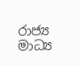රාජ්‍ය මාධ්‍ය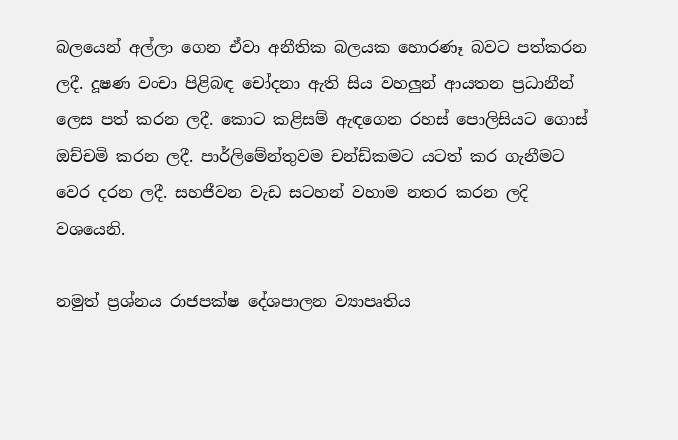බලයෙන් අල්ලා ගෙන ඒවා අනීතික බලයක හොරණෑ බවට පත්කරන ලදී. දූෂණ වංචා පිළිබඳ චෝදනා ඇති සිය වහලුන් ආයතන ප්‍රධානීන් ලෙස පත් කරන ලදී. කොට කළිසම් ඇඳගෙන රහස් පොලිසියට ගොස් ඔච්චමි කරන ලදී. පාර්ලිමේන්තුවම චන්ඩ්කමට යටත් කර ගැනීමට වෙර දරන ලදී. සහජීවන වැඩ සටහන් වහාම නතර කරන ලදි වශයෙනි.

නමුත් ප්‍රශ්නය රාජපක්ෂ දේශපාලන ව්‍යාපෘතිය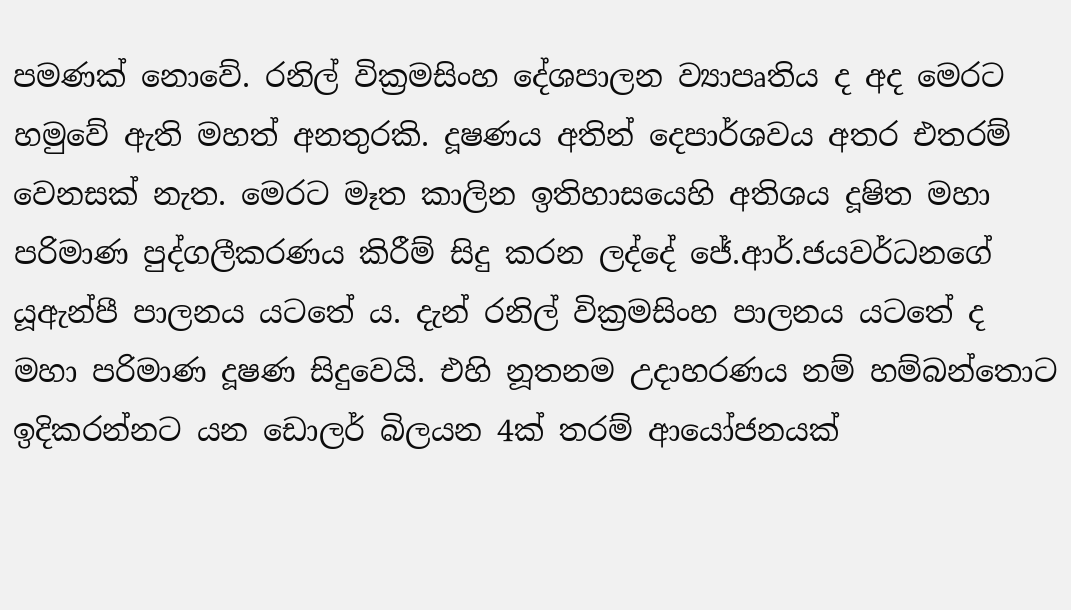පමණක් නොවේ. රනිල් වික්‍රමසිංහ දේශපාලන ව්‍යාපෘතිය ද අද මෙරට හමුවේ ඇති මහත් අනතුරකි. දූෂණය අතින් දෙපාර්ශවය අතර එතරම් වෙනසක් නැත. මෙරට මෑත කාලින ඉතිහාසයෙහි අතිශය දූෂිත මහා පරිමාණ පුද්ගලීකරණය කිරීම් සිදු කරන ලද්දේ ජේ.ආර්.ජයවර්ධනගේ යූඇන්පී පාලනය යටතේ ය. දැන් රනිල් වික්‍රමසිංහ පාලනය යටතේ ද  මහා පරිමාණ දූෂණ සිදුවෙයි. එහි නූතනම උදාහරණය නම් හම්බන්තොට ඉදිකරන්නට යන ඩොලර් බිලයන 4ක් තරම් ආයෝජනයක්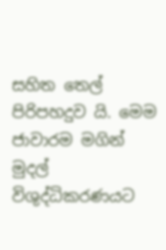සහිත තෙල් පිරිපහදුව යි. මෙම ජාවාරම මගින් මුදල් විශුද්ධිකරණයට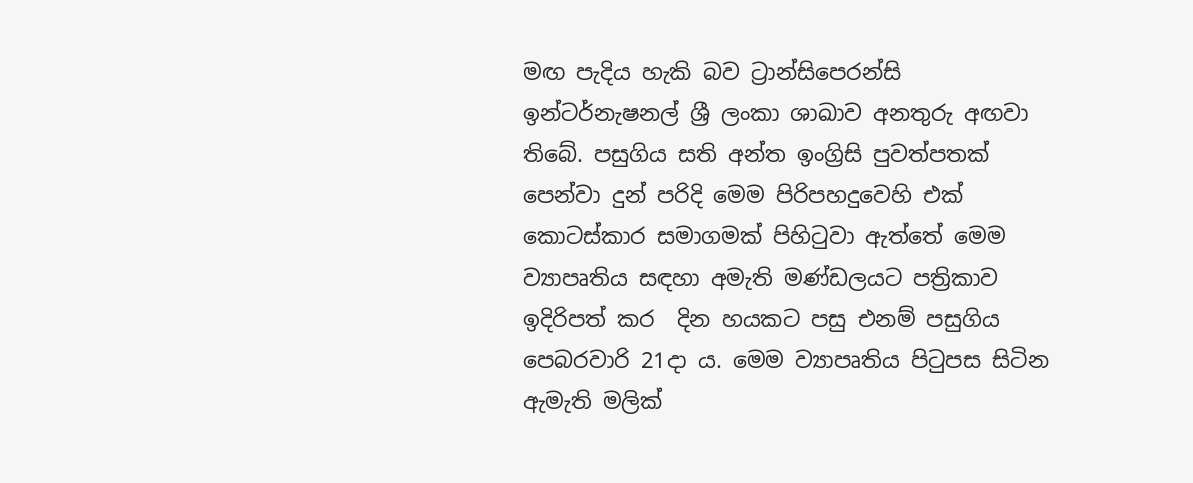මඟ පැදිය හැකි බව ට්‍රාන්සිපෙරන්සි ඉන්ටර්නැෂනල් ශ්‍රී ලංකා ශාඛාව අනතුරු අඟවා තිබේ. පසුගිය සති අන්ත ඉංග්‍රිසි පුවත්පතක් පෙන්වා දුන් පරිදි මෙම පිරිපහදුවෙහි එක් කොටස්කාර සමාගමක් පිහිටුවා ඇත්තේ මෙම ව්‍යාපෘතිය සඳහා අමැති මණ්ඩලයට පත්‍රිකාව ඉදිරිපත් කර  දින හයකට පසු එනම් පසුගිය පෙබරවාරි 21දා ය. මෙම ව්‍යාපෘතිය පිටුපස සිටින ඇමැති මලික්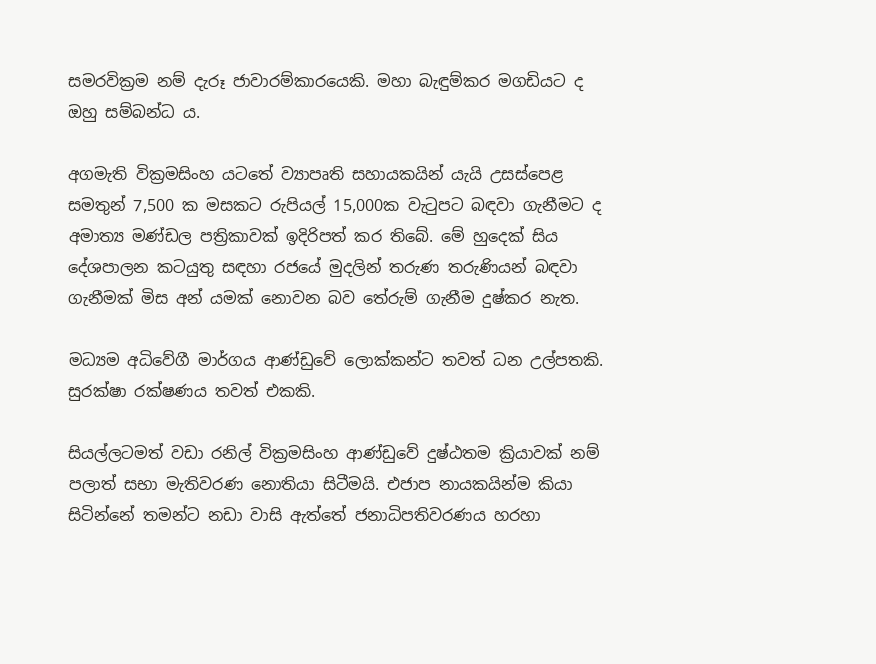සමරවික්‍රම නම් දැරූ ජාවාරම්කාරයෙකි. මහා බැඳුම්කර මගඩියට ද ඔහු සම්බන්ධ ය.

අගමැති වික්‍රමසිංහ යටතේ ව්‍යාපෘති සහායකයින් යැයි උසස්පෙළ සමතුන් 7,500 ක මසකට රුපියල් 15,000ක වැටුපට බඳවා ගැනීමට ද අමාත්‍ය මණ්ඩල පත්‍රිකාවක් ඉදිරිපත් කර තිබේ. මේ හුදෙක් සිය දේශපාලන කටයුතු සඳහා රජයේ මුදලින් තරුණ තරුණියන් බඳවා ගැනීමක් මිස අන් යමක් නොවන බව තේරුම් ගැනීම දුෂ්කර නැත.

මධ්‍යම අධිවේගී මාර්ගය ආණ්ඩුවේ ලොක්කන්ට තවත් ධන උල්පතකි. සුරක්ෂා රක්ෂණය තවත් එකකි.

සියල්ලටමත් වඩා රනිල් වික්‍රමසිංහ ආණ්ඩුවේ දුෂ්ඨතම ක්‍රියාවක් නම් පලාත් සභා මැතිවරණ නොතියා සිටීමයි. එජාප නායකයින්ම කියා සිටින්නේ තමන්ට නඩා වාසි ඇත්තේ ජනාධිපතිවරණය හරහා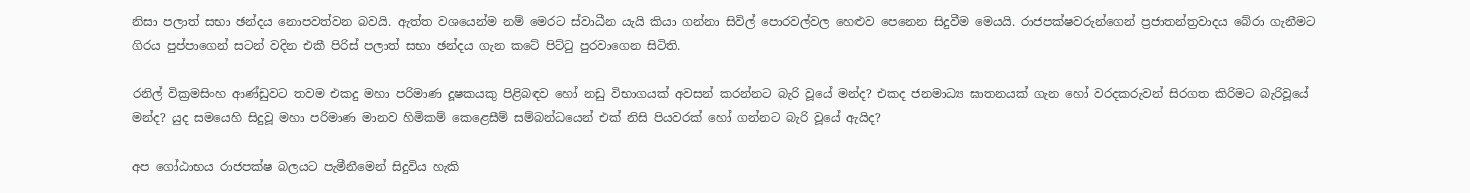නිසා පලාත් සභා ඡන්දය නොපවත්වන බවයි. ඇත්ත වශයෙන්ම නම් මෙරට ස්වාධීන යැයි කියා ගන්නා සිවිල් පොරවල්වල හෙළුව පෙනෙන සිදුවීම මෙයයි. රාජපක්ෂවරුන්ගෙන් ප්‍රජාතන්ත්‍රවාදය බේරා ගැනීමට ගිරය පුප්පාගෙන් සටන් වදින එකී පිරිස් පලාත් සභා ඡන්දය ගැන කටේ පිට්ටු පුරවාගෙන සිටිති.

රනිල් වික්‍රමසිංහ ආණ්ඩුවට තවම එකදු මහා පරිමාණ දූෂකයකු පිළිබඳව හෝ නඩු විභාගයක් අවසන් කරන්නට බැරි වූයේ මන්ද? එකද ජනමාධ්‍ය ඝාතනයක් ගැන හෝ වරදකරුවන් සිරගත කිරිමට බැරිවූයේ මන්ද? යුද සමයෙහි සිදුවූ මහා පරිමාණ මානව හිමිකම් කෙළෙසීම් සම්බන්ධයෙන් එක් නිසි පියවරක් හෝ ගන්නට බැරි වූයේ ඇයිද?

අප ගෝඨාභය රාජපක්ෂ බලයට පැමීනීමෙන් සිදුවිය හැකි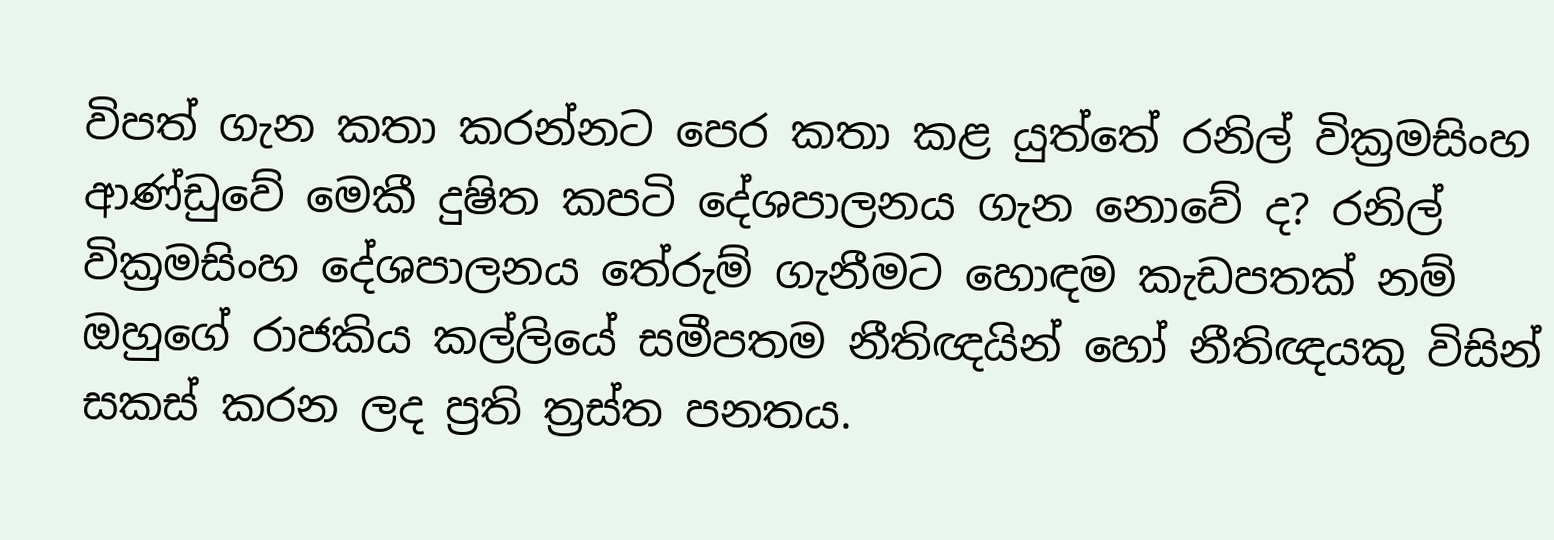විපත් ගැන කතා කරන්නට පෙර කතා කළ යුත්තේ රනිල් වික්‍රමසිංහ ආණ්ඩුවේ මෙකී දුෂිත කපටි දේශපාලනය ගැන නොවේ ද? රනිල් වික්‍රමසිංහ දේශපාලනය තේරුම් ගැනීමට හොඳම කැඩපතක් නම් ඔහුගේ රාජකිය කල්ලියේ සමීපතම නීතිඥයින් හෝ නීතිඥයකු විසින් සකස් කරන ලද ප්‍රති ත්‍රස්ත පනතය.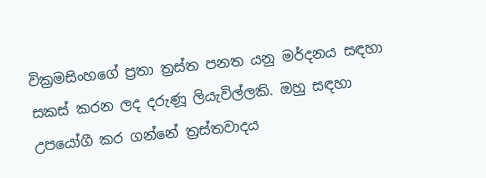වික්‍රමසිංහගේ ප්‍රතා ත්‍රස්ත පනත යනු මර්දනය සඳහා සකස් කරන ලද දරුණූ ලියැවිල්ලකි. ඔහු සඳහා උපයෝගී කර ගන්නේ ත්‍රස්තවාදය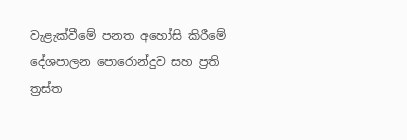වැළැක්වීමේ පනත අහෝසි කිරීමේ දේශපාලන පොරොන්දුව සහ ප්‍රති ත්‍රස්ත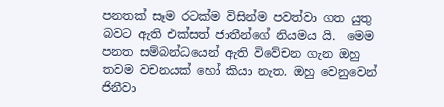පනතක් සෑම රටක්ම විසින්ම පවත්වා ගත යුතු බවට ඇති එක්සත් ජාතීන්ගේ නියමය යි.  මෙම පනත සම්බන්ධයෙන් ඇති විවේචන ගැන ඔහු තවම වචනයක් හෝ කියා නැත. ඔහු වෙනුවෙන් ජිනීවා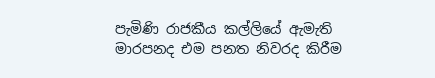පැමිණි රාජකීය කල්ලියේ ඇමැති මාරපනද එම පනත නිවරද කිරීම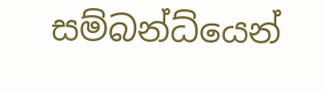සම්බන්ධ්යෙන්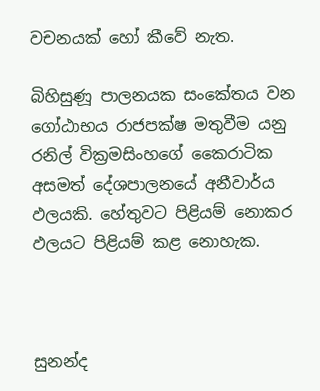වචනයක් හෝ කීවේ නැත.

බිහිසුණූ පාලනයක සංකේතය වන ගෝඨාභය රාජපක්ෂ මතුවීම යනු රනිල් වික්‍රමසිංහගේ කෛරාටික අසමත් දේශපාලනයේ අනීවාර්ය ඵලයකි. හේතුවට පිළියම් නොකර ඵලයට පිළියම් කළ නොහැක.



සුනන්ද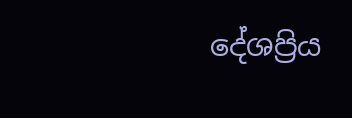දේශප්‍රිය